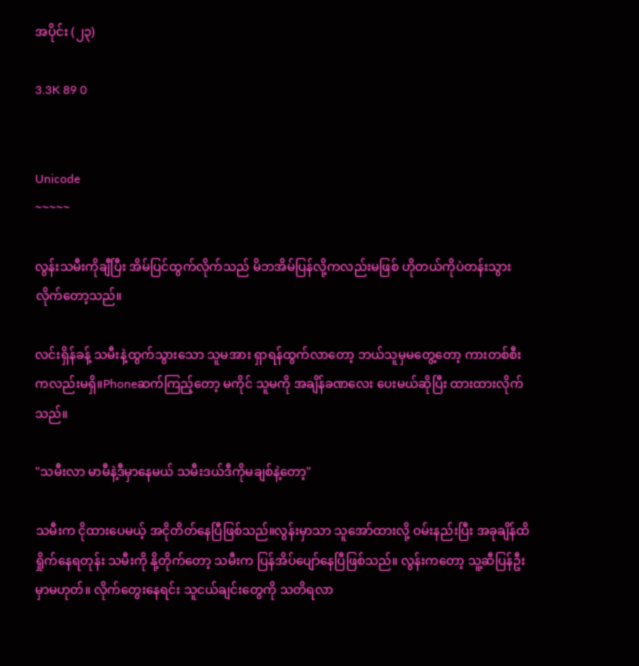အပိုင်း (၂၃)

3.3K 89 0


Unicode
~~~~~

လွန်းသမီးကိုချီပြီး အိမ်ပြင်ထွက်လိုက်သည် မိဘအိမ်ပြန်လို့ကလည်းမဖြစ် ဟိုတယ်ကိုပဲတန်းသွားလိုက်တော့သည်။

လင်းရှိန်ခန့် သမီးနဲ့ထွက်သွားသော သူမအား ရှာရန်ထွက်လာတော့ ဘယ်သူမှမတွေ့တော့ ကားတစ်စီးကလည်းမရှိ။Phoneဆက်ကြည့်တော့ မကိုင် သူမကို အချိန်ခဏလေး ပေးမယ်ဆိုပြီး ထားထားလိုက်သည်။

"သမီးလာ မာမီနဲ့ဒီမှာနေမယ် သမီးဒယ်ဒီကိုမချစ်နဲ့တော့"

သမီးက ငိုထားပေမယ့် အငိုတိတ်နေပြီဖြစ်သည်။လွန်းမှာသာ သူအော်ထားလို့ ဝမ်းနည်းပြီး အခုချိန်ထိ ရှိုက်နေရတုန်း သမီးကို နို့တိုက်တော့ သမီးက ပြန်အိပ်ပျော်နေပြီဖြစ်သည်။ လွန်းကတော့ သူ့ဆီပြန်ဦးမှာမဟုတ်။ လိုက်တွေးနေရင်း သူငယ်ချင်းတွေကို သတိရလာ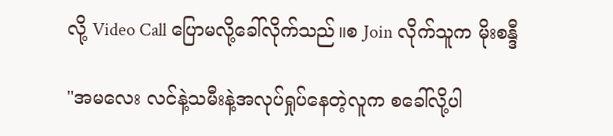လို့ Video Call ပြောမလို့ခေါ်လိုက်သည်။စ Join လိုက်သူက မိုးစန္ဒီ

"အမလေး လင်နဲ့သမီးနဲ့အလုပ်ရှုပ်နေတဲ့လူက စခေါ်လို့ပါ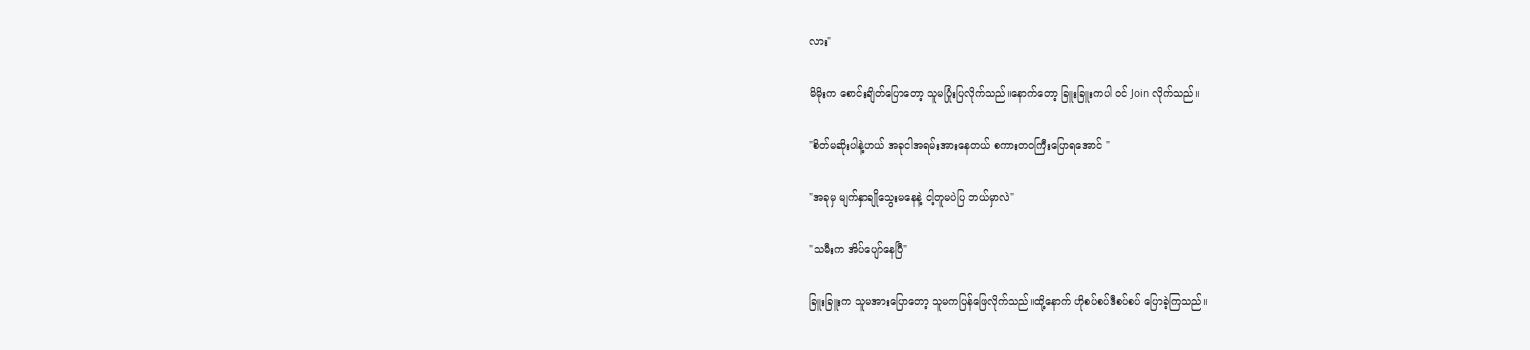လား"

မိမိုးက စောင်းချိတ်ပြောတော့ သူမပြုံးပြလိုက်သည်။နောက်တော့ ခြူးခြူးကပါ ဝင် Join လိုက်သည်။

"စိတ်မဆိုးပါနဲ့ဟယ် အခုငါအရမ်းအားနေတယ် စကားတဝကြီးပြောရအောင် "

"အခုမှ မျက်နှာချိုသွေးမနေနဲ့ ငါ့တူမပဲပြ ဘယ်မှာလဲ"

"သမီးက အိပ်ပျော်နေပြီ"

ခြူးခြူးက သူမအားပြောတော့ သူမကပြန်ဖြေလိုက်သည်။ထို့နောက် ဟိုစပ်စပ်ဒီစပ်စပ် ပြောခဲ့ကြသည်။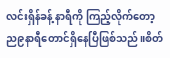လင်းရှိန်ခန့် နာရီကို ကြည့်လိုက်တော့ ည၉နာရီတောင်ရှိနေပြီဖြစ်သည်။စိတ်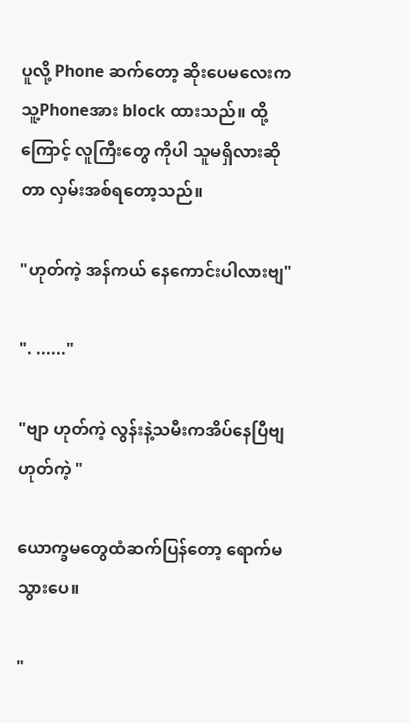ပူလို့ Phone ဆက်တော့ ဆိုးပေမလေးက သူ့Phoneအား block ထားသည်။ ထို့ကြောင့် လူကြီးတွေ ကိုပါ သူမရှိလားဆိုတာ လှမ်းအစ်ရတော့သည်။

"ဟုတ်ကဲ့ အန်ကယ် နေကောင်းပါလားဗျ"

". ......"

"ဗျာ ဟုတ်ကဲ့ လွန်းနဲ့သမီးကအိပ်နေပြီဗျ ဟုတ်ကဲ့ "

ယောက္ခမတွေထံဆက်ပြန်တော့ ရောက်မသွားပေ။

"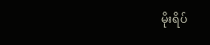မိုးရိပ်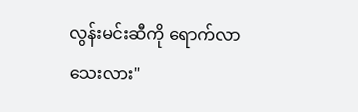လွန်းမင်းဆီကို ရောက်လာသေးလား"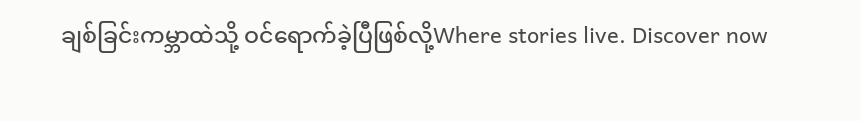ချစ်ခြင်းကမ္ဘာထဲသို့ ဝင်ရောက်ခဲ့ပြီဖြစ်လို့Where stories live. Discover now